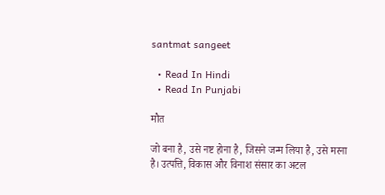santmat sangeet

  • Read In Hindi
  • Read In Punjabi

मौत

जो बना है, उसे नष्ट होना है, जिसने जन्म लिया है, उसे मरना है। उत्पत्ति, विकास और विनाश संसार का अटल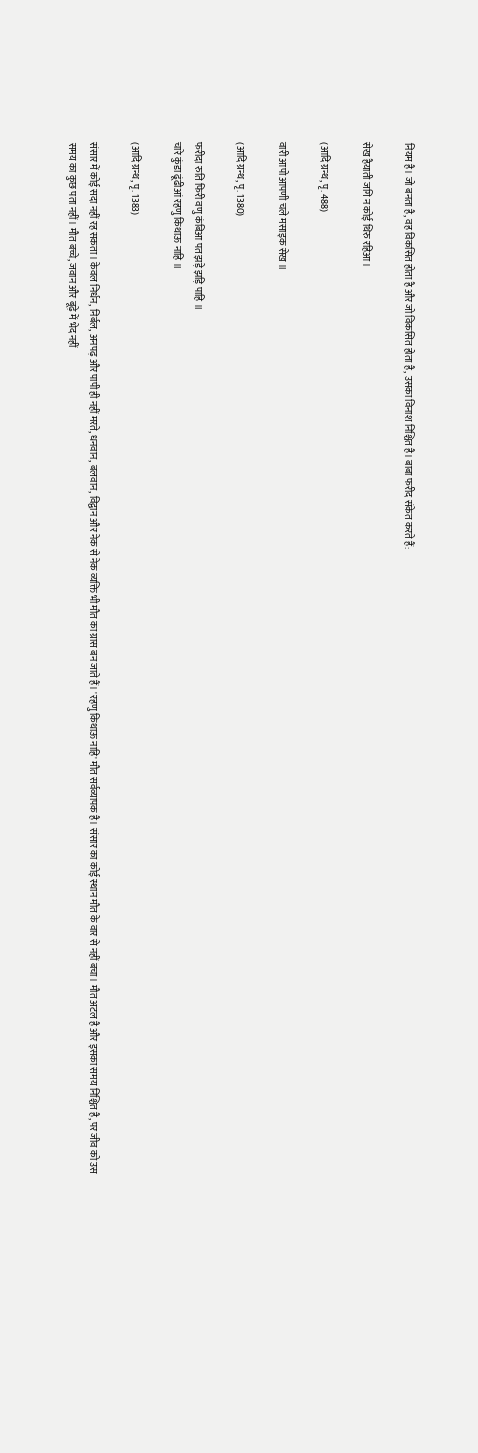नियम है। जो बनता है, वह विकसित होता है और जो विकसित होता है, उसका विनाश निश्चित है। बाबा फरीद संकेत करते हैं:

सेख हैयाती जगि न कोई थिरु रहिआ।

(आदि ग्रन्थ, पृ. 488)

वारी आपो आपणी चले मसाइक सेख ॥

(आदि ग्रन्थ, पृ. 1380)

फरीदा रुति फिरी वणु कंबिआ पत झड़े झड़ि पाहि ॥
चारे कुंडा ढूंढीआं रहणु किथाऊ नाहि ॥

(आदि ग्रन्थ, पृ. 1383)

संसार में कोई सदा नहीं रह सकता। केवल निर्धन, निर्बल, अनपढ़ और पापी ही नहीं मरते, धनवान, बलवान, विद्वान और नेक से नेक व्यक्ति भी मौत का ग्रास बन जाते हैं। 'रहणु किथाऊ नाहि' मौत सर्वव्यापक है। संसार का कोई स्थान मौत के वार से नहीं बचा। मौत अटल है और इसका समय निश्चित है, पर जीव को उस समय का कुछ पता नहीं। मौत बच्चे, जवान और बूढ़े में भेद नहीं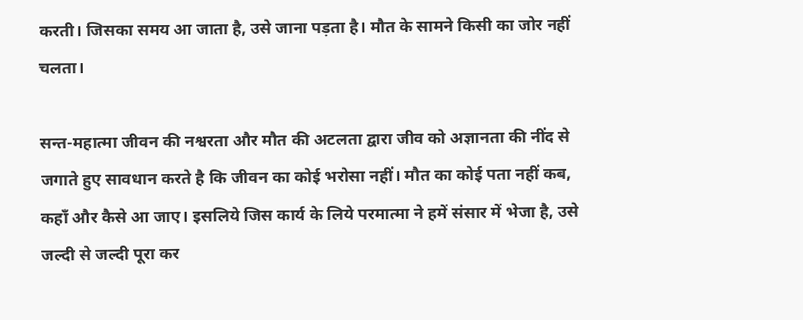करती। जिसका समय आ जाता है, उसे जाना पड़ता है। मौत के सामने किसी का जोर नहीं चलता।

सन्त-महात्मा जीवन की नश्वरता और मौत की अटलता द्वारा जीव को अज्ञानता की नींद से जगाते हुए सावधान करते है कि जीवन का कोई भरोसा नहीं। मौत का कोई पता नहीं कब, कहाँ और कैसे आ जाए। इसलिये जिस कार्य के लिये परमात्मा ने हमें संसार में भेजा है, उसे जल्दी से जल्दी पूरा कर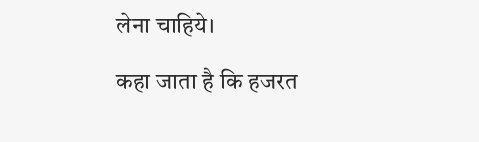लेना चाहिये।

कहा जाता है कि हजरत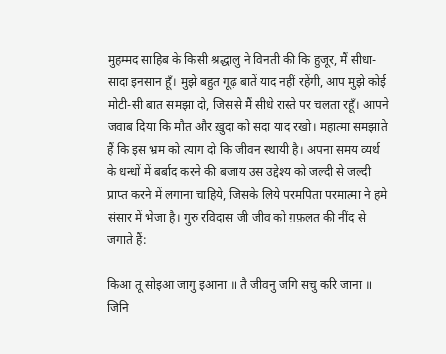मुहम्मद साहिब के किसी श्रद्धालु ने विनती की कि हुजूर, मैं सीधा-सादा इनसान हूँ। मुझे बहुत गूढ़ बातें याद नहीं रहेंगी, आप मुझे कोई मोटी-सी बात समझा दो, जिससे मैं सीधे रास्ते पर चलता रहूँ। आपने जवाब दिया कि मौत और ख़ुदा को सदा याद रखो। महात्मा समझाते हैं कि इस भ्रम को त्याग दो कि जीवन स्थायी है। अपना समय व्यर्थ के धन्धों में बर्बाद करने की बजाय उस उद्देश्य को जल्दी से जल्दी प्राप्त करने में लगाना चाहिये, जिसके लिये परमपिता परमात्मा ने हमे संसार में भेजा है। गुरु रविदास जी जीव को ग़फ़लत की नींद से जगाते हैं:

किआ तू सोइआ जागु इआना ॥ तै जीवनु जगि सचु करि जाना ॥
जिनि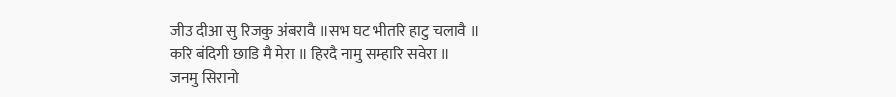जीउ दीआ सु रिजकु अंबरावै ॥सभ घट भीतरि हाटु चलावै ॥
करि बंदिगी छाडि मै मेरा ॥ हिरदै नामु सम्हारि सवेरा ॥
जनमु सिरानो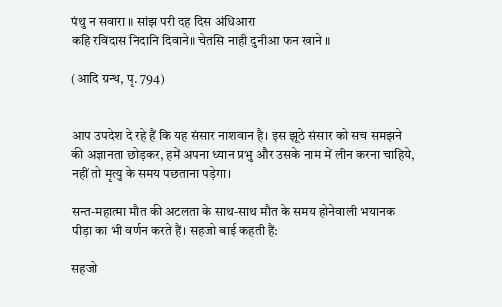पंथु न सवारा ॥ सांझ परी दह दिस अंधिआरा
कहि रविदास निदानि दिवाने॥ चेतसि नाही दुनीआ फन खाने ॥

(आदि ग्रन्थ, पृ. 794)


आप उपदेश दे रहे हैं कि यह संसार नाशवान है। इस झूठे संसार को सच समझने की अज्ञानता छोड़कर, हमें अपना ध्यान प्रभु और उसके नाम में लीन करना चाहिये, नहीं तो मृत्यु के समय पछताना पड़ेगा।

सन्त-महात्मा मौत की अटलता के साथ-साथ मौत के समय होनेवाली भयानक पीड़ा का भी वर्णन करते हैं। सहजो बाई कहती हैं:

सहजो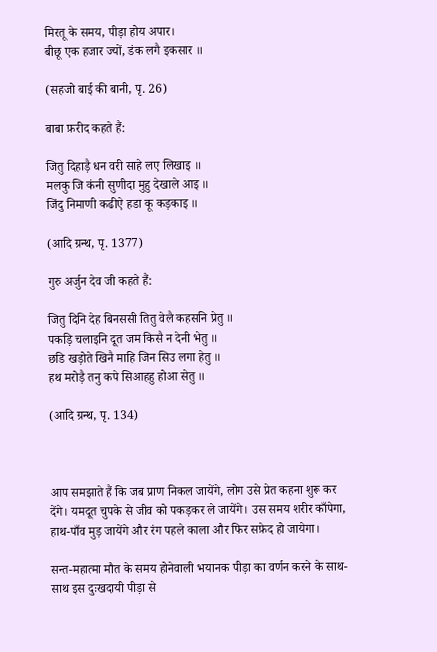मिरतू के समय, पीड़ा होय अपार।
बीछू एक हजार ज्यों, डंक लगै इकसार ॥

(सहजो बाई की बानी, पृ. 26)

बाबा फ़रीद कहते हैं:

जितु दिहाड़ै धन वरी साहे लए लिखाइ ॥
मलकु जि कंनी सुणीदा मुहु देखाले आइ ॥
जिंदु निमाणी कढीऐ हडा कू कड़काइ ॥

(आदि ग्रन्थ, पृ. 1377)

गुरु अर्जुन देव जी कहते हैं:

जितु दिनि देह बिनससी तितु वेलै कहसनि प्रेतु ॥
पकड़ि चलाइनि दूत जम किसै न देनी भेतु ॥
छडि खड़ोते खिनै माहि जिन सिउ लगा हेतु ॥
हथ मरोड़ै तनु कपे सिआहहु होआ सेतु ॥

(आदि ग्रन्थ, पृ. 134)



आप समझाते हैं कि जब प्राण निकल जायेंगे, लोग उसे प्रेत कहना शुरू कर देंगे। यमदूत चुपके से जीव को पकड़कर ले जायेंगे। उस समय शरीर काँपेगा, हाथ-पाँव मुड़ जायेंगे और रंग पहले काला और फिर सफ़ेद हो जायेगा।

सन्त-महात्मा मौत के समय होनेवाली भयानक पीड़ा का वर्णन करने के साथ-साथ इस दुःखदायी पीड़ा से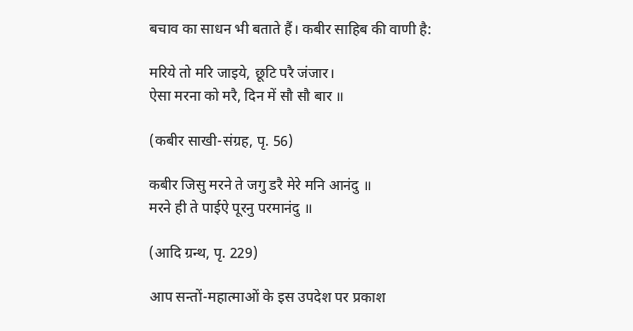बचाव का साधन भी बताते हैं। कबीर साहिब की वाणी है:

मरिये तो मरि जाइये, छूटि परै जंजार।
ऐसा मरना को मरै, दिन में सौ सौ बार ॥

(कबीर साखी-संग्रह, पृ. 56)

कबीर जिसु मरने ते जगु डरै मेरे मनि आनंदु ॥
मरने ही ते पाईऐ पूरनु परमानंदु ॥

(आदि ग्रन्थ, पृ. 229)

आप सन्तों-महात्माओं के इस उपदेश पर प्रकाश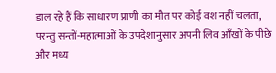डाल रहे हैं कि साधारण प्राणी का मौत पर कोई वश नहीं चलता, परन्तु सन्तों-महात्माओं के उपदेशानुसार अपनी लिव आँखों के पीछे और मध्य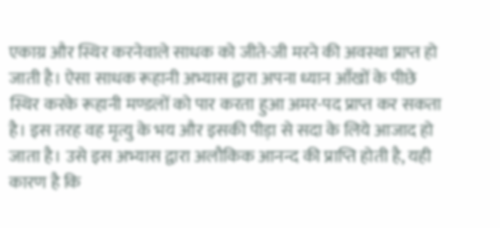एकाग्र और स्थिर करनेवाले साधक को जीते-जी मरने की अवस्था प्राप्त हो जाती है। ऐसा साधक रूहानी अभ्यास द्वारा अपना ध्यान आँखों के पीछे स्थिर करके रूहानी मण्डलों को पार करता हुआ अमर-पद प्राप्त कर सकता है। इस तरह वह मृत्यु के भय और इसकी पीड़ा से सदा के लिये आजाद हो जाता है। उसे इस अभ्यास द्वारा अलौकिक आनन्द की प्राप्ति होती है, यही कारण है कि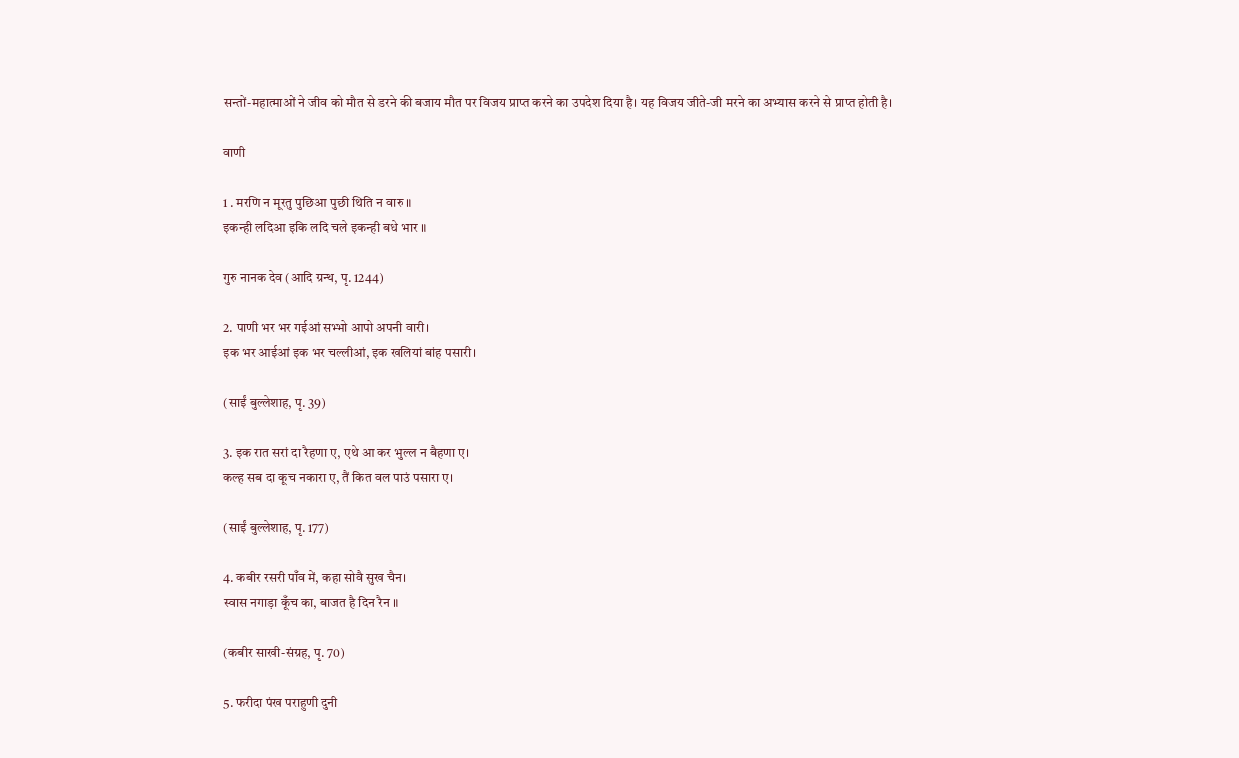सन्तों-महात्माओं ने जीव को मौत से डरने की बजाय मौत पर विजय प्राप्त करने का उपदेश दिया है। यह विजय जीते-जी मरने का अभ्यास करने से प्राप्त होती है।

वाणी

1 . मरणि न मूरतु पुछिआ पुछी थिति न वारु ॥
इकन्ही लदिआ इकि लदि चले इकन्ही बधे भार ॥

गुरु नानक देव (आदि ग्रन्थ, पृ. 1244)

2. पाणी भर भर गईआं सभ्भो आपो अपनी वारी।
इक भर आईआं इक भर चल्लीआं, इक खलियां बांह पसारी।

(साईं बुल्लेशाह, पृ. 39)

3. इक रात सरां दा रैहणा ए, एथे आ कर भुल्ल न बैहणा ए।
कल्ह सब दा कूच नकारा ए, तैं कित वल पाउं पसारा ए।

(साईं बुल्लेशाह, पृ. 177)

4. कबीर रसरी पाँव में, कहा सोवै सुख चैन।
स्वास नगाड़ा कूँच का, बाजत है दिन रैन ॥

(कबीर साखी-संग्रह, पृ. 70)

5. फरीदा पंख पराहुणी दुनी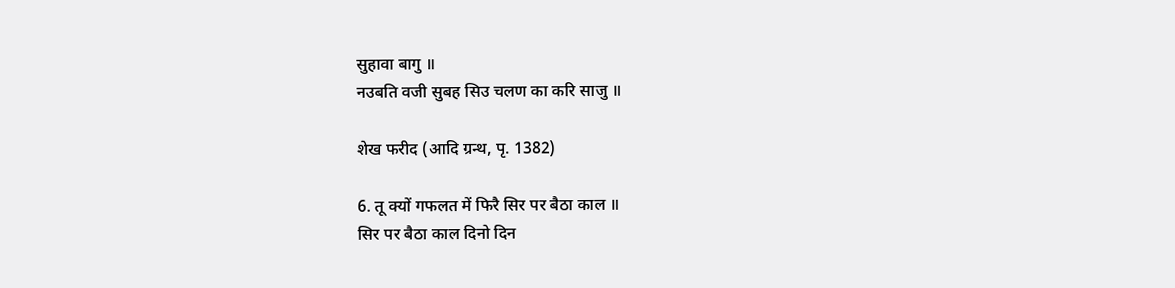सुहावा बागु ॥
नउबति वजी सुबह सिउ चलण का करि साजु ॥

शेख फरीद (आदि ग्रन्थ, पृ. 1382)

6. तू क्यों गफलत में फिरै सिर पर बैठा काल ॥
सिर पर बैठा काल दिनो दिन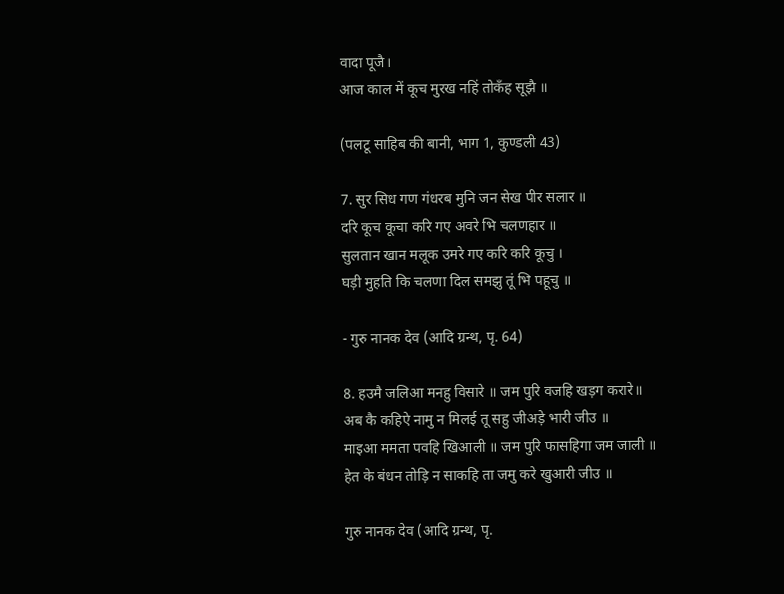वादा पूजै।
आज काल में कूच मुरख नहिं तोकँह सूझै ॥

(पलटू साहिब की बानी, भाग 1, कुण्डली 43)

7. सुर सिध गण गंधरब मुनि जन सेख पीर सलार ॥
दरि कूच कूचा करि गए अवरे भि चलणहार ॥
सुलतान खान मलूक उमरे गए करि करि कूचु ।
घड़ी मुहति कि चलणा दिल समझु तूं भि पहूचु ॥

- गुरु नानक देव (आदि ग्रन्थ, पृ. 64)

8. हउमै जलिआ मनहु विसारे ॥ जम पुरि वजहि खड़ग करारे॥
अब कै कहिऐ नामु न मिलई तू सहु जीअड़े भारी जीउ ॥
माइआ ममता पवहि खिआली ॥ जम पुरि फासहिगा जम जाली ॥
हेत के बंधन तोड़ि न साकहि ता जमु करे खुआरी जीउ ॥

गुरु नानक देव (आदि ग्रन्थ, पृ.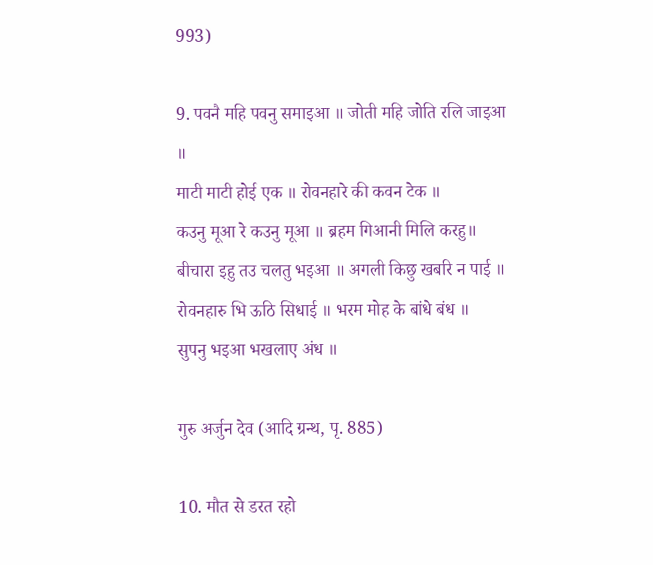993)

9. पवनै महि पवनु समाइआ ॥ जोती महि जोति रलि जाइआ ॥
माटी माटी होई एक ॥ रोवनहारे की कवन टेक ॥
कउनु मूआ रे कउनु मूआ ॥ ब्रहम गिआनी मिलि करहु॥
बीचारा इहु तउ चलतु भइआ ॥ अगली किछु खबरि न पाई ॥
रोवनहारु भि ऊठि सिधाई ॥ भरम मोह के बांधे बंध ॥
सुपनु भइआ भखलाए अंध ॥

गुरु अर्जुन देव (आदि ग्रन्थ, पृ. 885)

10. मौत से डरत रहो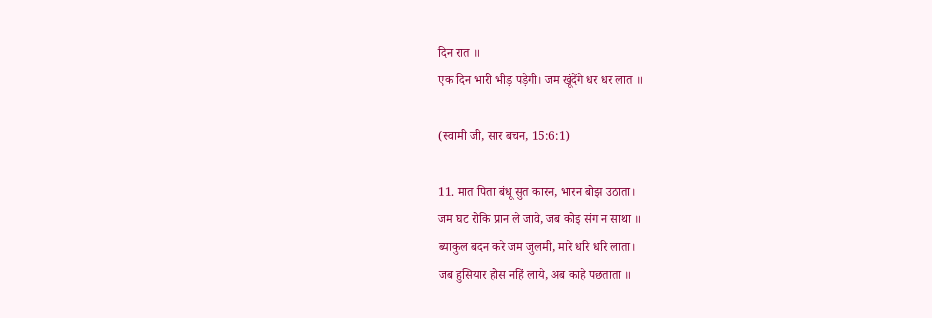दिन रात ॥
एक दिन भारी भीड़ पड़ेगी। जम खूंदेंगे धर धर लात ॥

(स्वामी जी, सार बचन, 15:6:1)

11. मात पिता बंधू सुत कारन, भारन बोझ उठाता।
जम घट रोकि प्रान ले जावे, जब कोइ संग न साथा ॥
ब्याकुल बदन करे जम जुलमी, मारे धरि धरि लाता।
जब हुसियार होस नहिं लाये, अब काहे पछताता ॥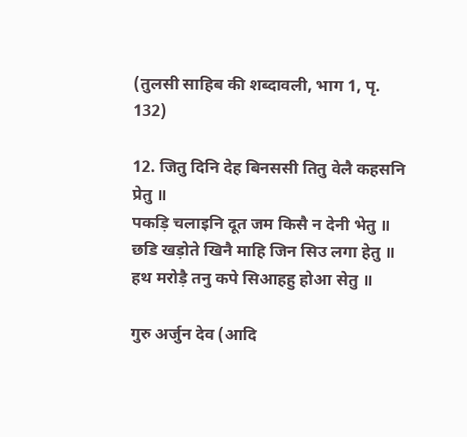(तुलसी साहिब की शब्दावली, भाग 1, पृ. 132)

12. जितु दिनि देह बिनससी तितु वेलै कहसनि प्रेतु ॥
पकड़ि चलाइनि दूत जम किसै न देनी भेतु ॥
छडि खड़ोते खिनै माहि जिन सिउ लगा हेतु ॥
हथ मरोड़ै तनु कपे सिआहहु होआ सेतु ॥

गुरु अर्जुन देव (आदि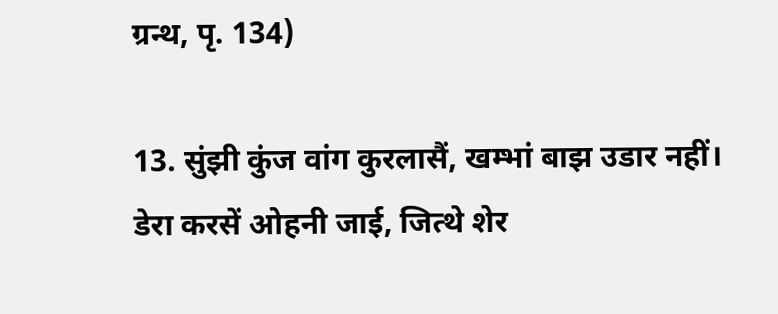ग्रन्थ, पृ. 134)

13. सुंझी कुंज वांग कुरलासैं, खम्भां बाझ उडार नहीं।
डेरा करसें ओहनी जाई, जित्थे शेर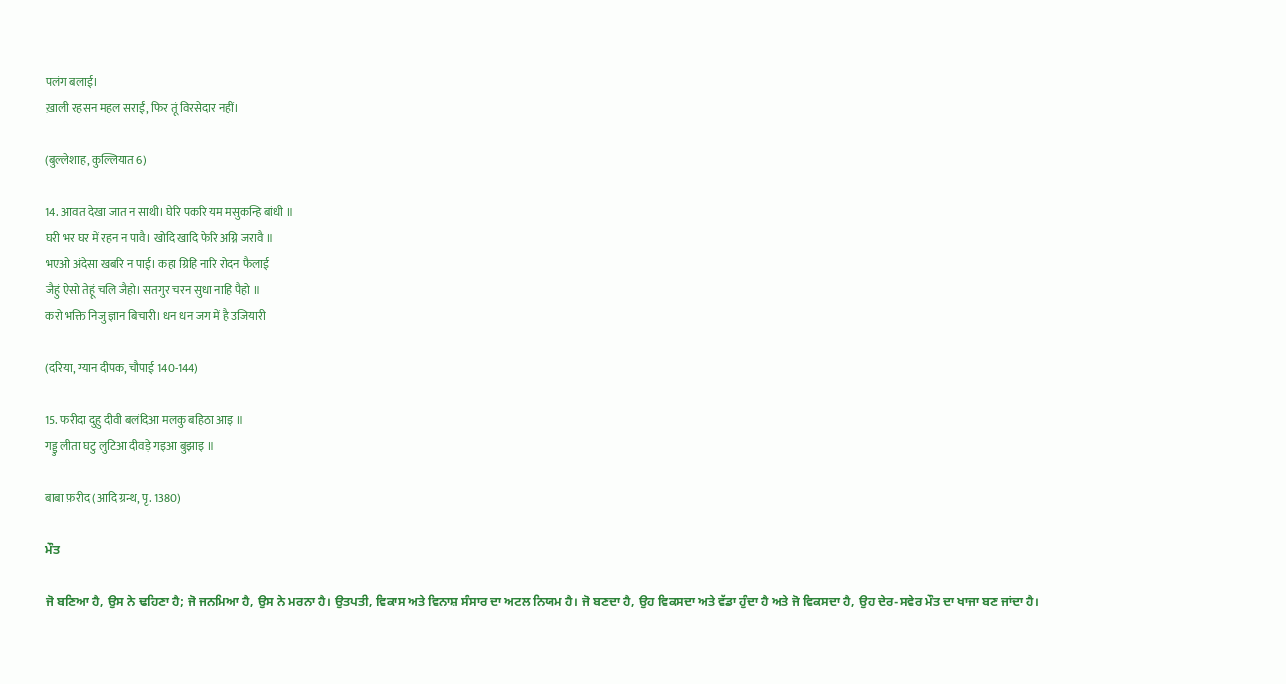पलंग बलाई।
ख़ाली रहसन महल सराईं, फिर तूं विरसेदार नहीं।

(बुल्लेशाह, कुल्लियात 6)

14. आवत देखा जात न साथी। घेरि पकरि यम मसुकन्हि बांधी ॥
घरी भर घर में रहन न पावै। खोदि खादि फेरि अग्नि जरावै ॥
भएओ अंदेसा खबरि न पाई। कहा ग्रिहि नारि रोदन फैलाई
जैहुं ऐसो तेहूं चलि जैहो। सतगुर चरन सुधा नाहि पैहो ॥
करो भक्ति निजु ज्ञान बिचारी। धन धन जग में है उजियारी

(दरिया, ग्यान दीपक, चौपाई 140-144)

15. फरीदा दुहु दीवी बलंदिआ मलकु बहिठा आइ ॥
गड्डु लीता घटु लुटिआ दीवड़े गइआ बुझाइ ॥

बाबा फ़रीद (आदि ग्रन्थ, पृ. 1380)

ਮੌਤ

ਜੋ ਬਣਿਆ ਹੈ, ਉਸ ਨੇ ਢਹਿਣਾ ਹੈ; ਜੋ ਜਨਮਿਆ ਹੈ, ਉਸ ਨੇ ਮਰਨਾ ਹੈ। ਉਤਪਤੀ, ਵਿਕਾਸ ਅਤੇ ਵਿਨਾਸ਼ ਸੰਸਾਰ ਦਾ ਅਟਲ ਨਿਯਮ ਹੈ। ਜੋ ਬਣਦਾ ਹੈ, ਉਹ ਵਿਕਸਦਾ ਅਤੇ ਵੱਡਾ ਹੁੰਦਾ ਹੈ ਅਤੇ ਜੋ ਵਿਕਸਦਾ ਹੈ, ਉਹ ਦੇਰ-ਸਵੇਰ ਮੌਤ ਦਾ ਖਾਜਾ ਬਣ ਜਾਂਦਾ ਹੈ।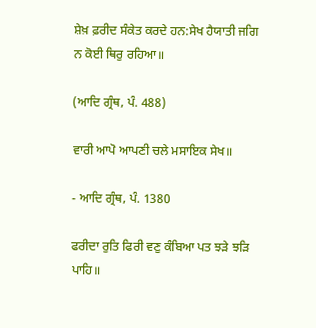ਸ਼ੇਖ਼ ਫ਼ਰੀਦ ਸੰਕੇਤ ਕਰਦੇ ਹਨ:ਸੇਖ ਹੈਯਾਤੀ ਜਗਿ ਨ ਕੋਈ ਥਿਰੁ ਰਹਿਆ॥

(ਆਦਿ ਗ੍ਰੰਥ, ਪੰ. 488)

ਵਾਰੀ ਆਪੋ ਆਪਣੀ ਚਲੇ ਮਸਾਇਕ ਸੇਖ॥

- ਆਦਿ ਗ੍ਰੰਥ, ਪੰ. 1380

ਫਰੀਦਾ ਰੁਤਿ ਫਿਰੀ ਵਣੁ ਕੰਬਿਆ ਪਤ ਝੜੇ ਝੜਿ ਪਾਹਿ॥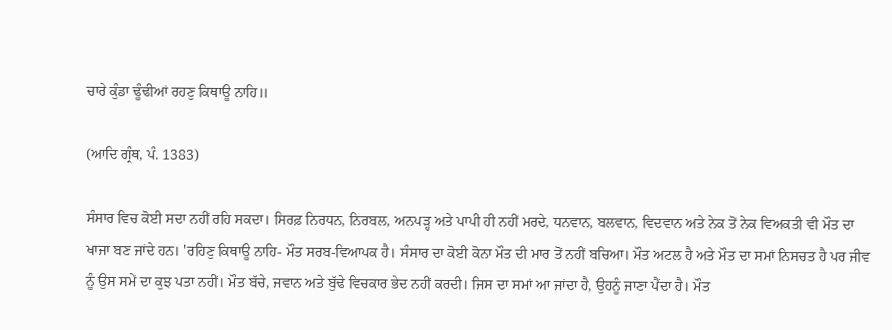ਚਾਰੇ ਕੁੰਡਾ ਢੂੰਢੀਆਂ ਰਹਣੁ ਕਿਥਾਊ ਨਾਹਿ॥

(ਆਦਿ ਗ੍ਰੰਥ, ਪੰ. 1383)

ਸੰਸਾਰ ਵਿਚ ਕੋਈ ਸਦਾ ਨਹੀਂ ਰਹਿ ਸਕਦਾ। ਸਿਰਫ਼ ਨਿਰਧਨ, ਨਿਰਬਲ, ਅਨਪੜ੍ਹ ਅਤੇ ਪਾਪੀ ਹੀ ਨਹੀਂ ਮਰਦੇ, ਧਨਵਾਨ, ਬਲਵਾਨ, ਵਿਦਵਾਨ ਅਤੇ ਨੇਕ ਤੋਂ ਨੇਕ ਵਿਅਕਤੀ ਵੀ ਮੌਤ ਦਾ ਖਾਜਾ ਬਣ ਜਾਂਦੇ ਹਨ। 'ਰਹਿਣੁ ਕਿਥਾਊ ਨਾਹਿ- ਮੌਤ ਸਰਬ-ਵਿਆਪਕ ਹੈ। ਸੰਸਾਰ ਦਾ ਕੋਈ ਕੋਨਾ ਮੌਤ ਦੀ ਮਾਰ ਤੋਂ ਨਹੀਂ ਬਚਿਆ। ਮੌਤ ਅਟਲ ਹੈ ਅਤੇ ਮੌਤ ਦਾ ਸਮਾਂ ਨਿਸਚਤ ਹੈ ਪਰ ਜੀਵ ਨੂੰ ਉਸ ਸਮੇਂ ਦਾ ਕੁਝ ਪਤਾ ਨਹੀਂ। ਮੌਤ ਬੱਚੇ, ਜਵਾਨ ਅਤੇ ਬੁੱਢੇ ਵਿਚਕਾਰ ਭੇਦ ਨਹੀਂ ਕਰਦੀ। ਜਿਸ ਦਾ ਸਮਾਂ ਆ ਜਾਂਦਾ ਹੈ, ਉਹਨੂੰ ਜਾਣਾ ਪੈਂਦਾ ਹੈ। ਮੌਤ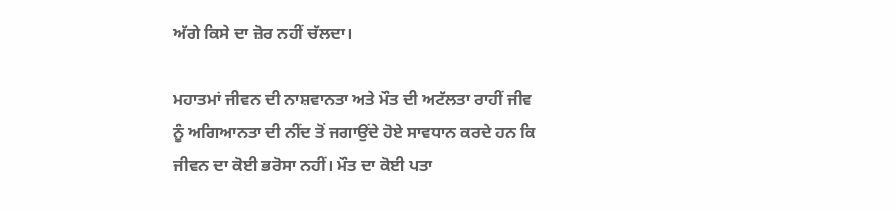ਅੱਗੇ ਕਿਸੇ ਦਾ ਜ਼ੋਰ ਨਹੀਂ ਚੱਲਦਾ।

ਮਹਾਤਮਾਂ ਜੀਵਨ ਦੀ ਨਾਸ਼ਵਾਨਤਾ ਅਤੇ ਮੌਤ ਦੀ ਅਟੱਲਤਾ ਰਾਹੀਂ ਜੀਵ ਨੂੰ ਅਗਿਆਨਤਾ ਦੀ ਨੀਂਦ ਤੋਂ ਜਗਾਉਂਦੇ ਹੋਏ ਸਾਵਧਾਨ ਕਰਦੇ ਹਨ ਕਿ ਜੀਵਨ ਦਾ ਕੋਈ ਭਰੋਸਾ ਨਹੀਂ। ਮੌਤ ਦਾ ਕੋਈ ਪਤਾ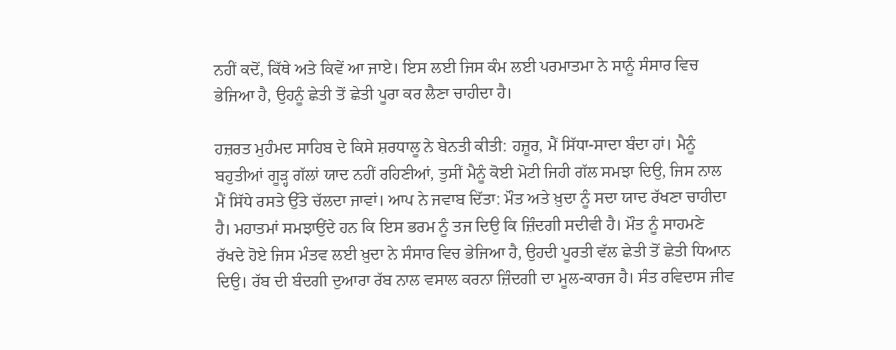ਨਹੀਂ ਕਦੋਂ, ਕਿੱਥੇ ਅਤੇ ਕਿਵੇਂ ਆ ਜਾਏ। ਇਸ ਲਈ ਜਿਸ ਕੰਮ ਲਈ ਪਰਮਾਤਮਾ ਨੇ ਸਾਨੂੰ ਸੰਸਾਰ ਵਿਚ ਭੇਜਿਆ ਹੈ, ਉਹਨੂੰ ਛੇਤੀ ਤੋਂ ਛੇਤੀ ਪੂਰਾ ਕਰ ਲੈਣਾ ਚਾਹੀਦਾ ਹੈ।

ਹਜ਼ਰਤ ਮੁਹੰਮਦ ਸਾਹਿਬ ਦੇ ਕਿਸੇ ਸ਼ਰਧਾਲੂ ਨੇ ਬੇਨਤੀ ਕੀਤੀ: ਹਜ਼ੂਰ, ਮੈਂ ਸਿੱਧਾ-ਸਾਦਾ ਬੰਦਾ ਹਾਂ। ਮੈਨੂੰ ਬਹੁਤੀਆਂ ਗੂੜ੍ਹ ਗੱਲਾਂ ਯਾਦ ਨਹੀਂ ਰਹਿਣੀਆਂ, ਤੁਸੀਂ ਮੈਨੂੰ ਕੋਈ ਮੋਟੀ ਜਿਹੀ ਗੱਲ ਸਮਝਾ ਦਿਉ, ਜਿਸ ਨਾਲ ਮੈਂ ਸਿੱਧੇ ਰਸਤੇ ਉੱਤੇ ਚੱਲਦਾ ਜਾਵਾਂ। ਆਪ ਨੇ ਜਵਾਬ ਦਿੱਤਾ: ਮੌਤ ਅਤੇ ਖ਼ੁਦਾ ਨੂੰ ਸਦਾ ਯਾਦ ਰੱਖਣਾ ਚਾਹੀਦਾ ਹੈ। ਮਹਾਤਮਾਂ ਸਮਝਾਉਂਦੇ ਹਨ ਕਿ ਇਸ ਭਰਮ ਨੂੰ ਤਜ ਦਿਉ ਕਿ ਜ਼ਿੰਦਗੀ ਸਦੀਵੀ ਹੈ। ਮੌਤ ਨੂੰ ਸਾਹਮਣੇ ਰੱਖਦੇ ਹੋਏ ਜਿਸ ਮੰਤਵ ਲਈ ਖ਼ੁਦਾ ਨੇ ਸੰਸਾਰ ਵਿਚ ਭੇਜਿਆ ਹੈ, ਉਹਦੀ ਪੂਰਤੀ ਵੱਲ ਛੇਤੀ ਤੋਂ ਛੇਤੀ ਧਿਆਨ ਦਿਉ। ਰੱਬ ਦੀ ਬੰਦਗੀ ਦੁਆਰਾ ਰੱਬ ਨਾਲ ਵਸਾਲ ਕਰਨਾ ਜ਼ਿੰਦਗੀ ਦਾ ਮੂਲ-ਕਾਰਜ ਹੈ। ਸੰਤ ਰਵਿਦਾਸ ਜੀਵ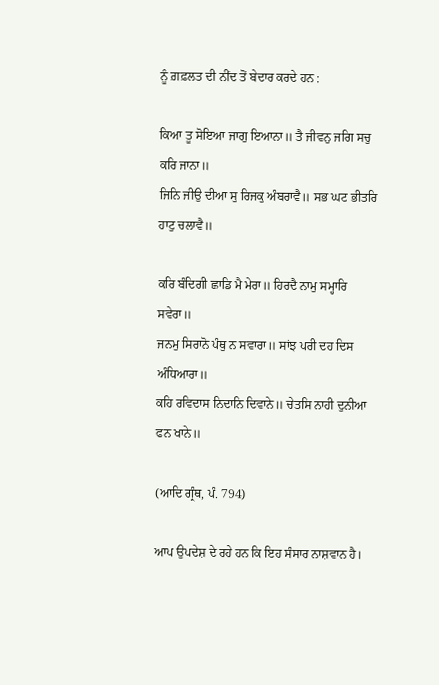ਨੂੰ ਗ਼ਫ਼ਲਤ ਦੀ ਨੀਂਦ ਤੋਂ ਬੇਦਾਰ ਕਰਦੇ ਹਨ :

ਕਿਆ ਤੂ ਸੋਇਆ ਜਾਗੁ ਇਆਨਾ॥ ਤੈ ਜੀਵਨੁ ਜਗਿ ਸਚੁ ਕਰਿ ਜਾਨਾ॥
ਜਿਨਿ ਜੀਉ ਦੀਆ ਸੁ ਰਿਜਕੁ ਅੰਬਰਾਵੈ॥ ਸਭ ਘਟ ਭੀਤਰਿ ਹਾਟੁ ਚਲਾਵੈ॥

ਕਰਿ ਬੰਦਿਗੀ ਛਾਡਿ ਮੈ ਮੇਰਾ॥ ਹਿਰਦੈ ਨਾਮੁ ਸਮ੍ਹਾਰਿ ਸਵੇਰਾ॥
ਜਨਮੁ ਸਿਰਾਨੋ ਪੰਥੁ ਨ ਸਵਾਰਾ॥ ਸਾਂਝ ਪਰੀ ਦਹ ਦਿਸ ਅੰਧਿਆਰਾ॥
ਕਹਿ ਰਵਿਦਾਸ ਨਿਦਾਨਿ ਦਿਵਾਨੇ॥ ਚੇਤਸਿ ਨਾਹੀ ਦੁਨੀਆ ਫਨ ਖਾਨੇ॥

(ਆਦਿ ਗ੍ਰੰਥ, ਪੰ. 794)

ਆਪ ਉਪਦੇਸ਼ ਦੇ ਰਹੇ ਹਨ ਕਿ ਇਹ ਸੰਸਾਰ ਨਾਸ਼ਵਾਨ ਹੈ।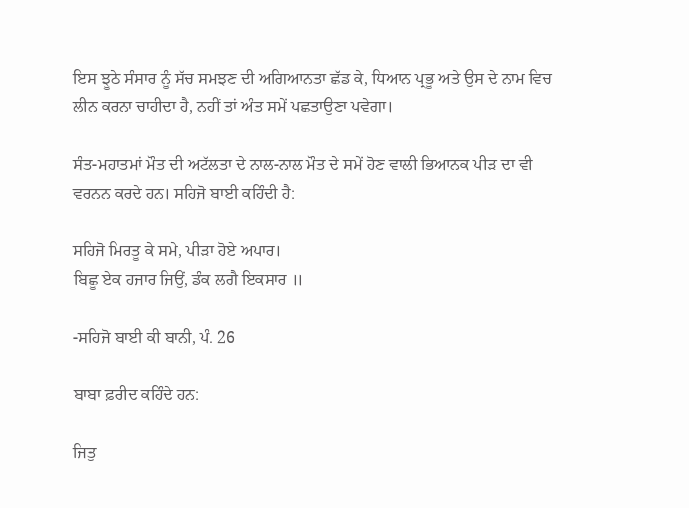ਇਸ ਝੂਠੇ ਸੰਸਾਰ ਨੂੰ ਸੱਚ ਸਮਝਣ ਦੀ ਅਗਿਆਨਤਾ ਛੱਡ ਕੇ, ਧਿਆਨ ਪ੍ਰਭੂ ਅਤੇ ਉਸ ਦੇ ਨਾਮ ਵਿਚ ਲੀਨ ਕਰਨਾ ਚਾਹੀਦਾ ਹੈ, ਨਹੀਂ ਤਾਂ ਅੰਤ ਸਮੇਂ ਪਛਤਾਉਣਾ ਪਵੇਗਾ।

ਸੰਤ-ਮਹਾਤਮਾਂ ਮੌਤ ਦੀ ਅਟੱਲਤਾ ਦੇ ਨਾਲ-ਨਾਲ ਮੌਤ ਦੇ ਸਮੇਂ ਹੋਣ ਵਾਲੀ ਭਿਆਨਕ ਪੀੜ ਦਾ ਵੀ ਵਰਨਨ ਕਰਦੇ ਹਨ। ਸਹਿਜੋ ਬਾਈ ਕਹਿੰਦੀ ਹੈ:

ਸਹਿਜੋ ਮਿਰਤੂ ਕੇ ਸਮੇ, ਪੀੜਾ ਹੋਏ ਅਪਾਰ।
ਬਿਛੂ ਏਕ ਹਜਾਰ ਜਿਉਂ, ਡੰਕ ਲਗੈ ਇਕਸਾਰ ॥

-ਸਹਿਜੋ ਬਾਈ ਕੀ ਬਾਨੀ, ਪੰ. 26

ਬਾਬਾ ਫ਼ਰੀਦ ਕਹਿੰਦੇ ਹਨ:

ਜਿਤੁ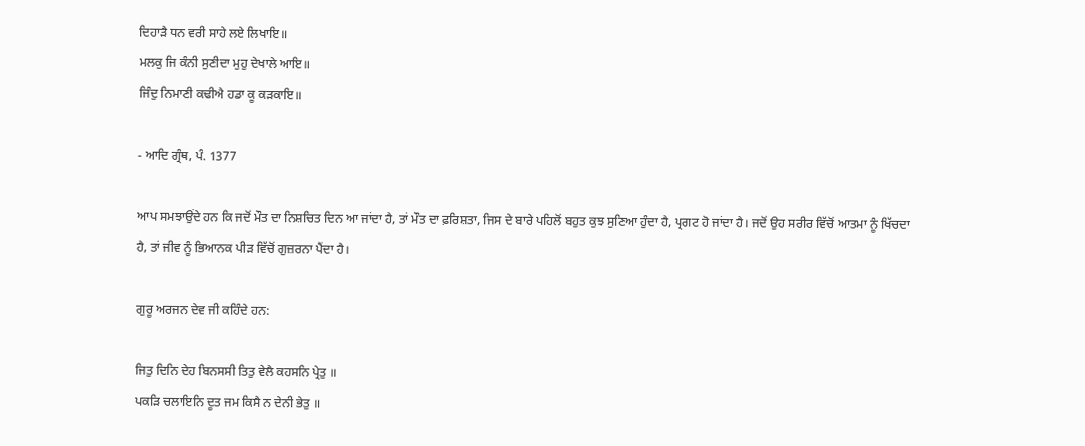ਦਿਹਾੜੈ ਧਨ ਵਰੀ ਸਾਹੇ ਲਏ ਲਿਖਾਇ॥
ਮਲਕੁ ਜਿ ਕੰਨੀ ਸੁਣੀਦਾ ਮੁਹੁ ਦੇਖਾਲੇ ਆਇ॥
ਜਿੰਦੁ ਨਿਮਾਣੀ ਕਢੀਐ ਹਡਾ ਕੂ ਕੜਕਾਇ॥

- ਆਦਿ ਗ੍ਰੰਥ, ਪੰ. 1377

ਆਪ ਸਮਝਾਉਂਦੇ ਹਨ ਕਿ ਜਦੋਂ ਮੌਤ ਦਾ ਨਿਸ਼ਚਿਤ ਦਿਨ ਆ ਜਾਂਦਾ ਹੈ, ਤਾਂ ਮੌਤ ਦਾ ਫ਼ਰਿਸ਼ਤਾ, ਜਿਸ ਦੇ ਬਾਰੇ ਪਹਿਲੋਂ ਬਹੁਤ ਕੁਝ ਸੁਣਿਆ ਹੁੰਦਾ ਹੈ, ਪ੍ਰਗਟ ਹੋ ਜਾਂਦਾ ਹੈ। ਜਦੋਂ ਉਹ ਸਰੀਰ ਵਿੱਚੋਂ ਆਤਮਾ ਨੂੰ ਖਿੱਚਦਾ ਹੈ, ਤਾਂ ਜੀਵ ਨੂੰ ਭਿਆਨਕ ਪੀੜ ਵਿੱਚੋਂ ਗੁਜ਼ਰਨਾ ਪੈਂਦਾ ਹੈ।

ਗੁਰੂ ਅਰਜਨ ਦੇਵ ਜੀ ਕਹਿੰਦੇ ਹਨ:

ਜਿਤੁ ਦਿਨਿ ਦੇਹ ਬਿਨਸਸੀ ਤਿਤੁ ਵੇਲੈ ਕਹਸਨਿ ਪ੍ਰੇਤੁ ॥
ਪਕੜਿ ਚਲਾਇਨਿ ਦੂਤ ਜਮ ਕਿਸੈ ਨ ਦੇਨੀ ਭੇਤੁ ॥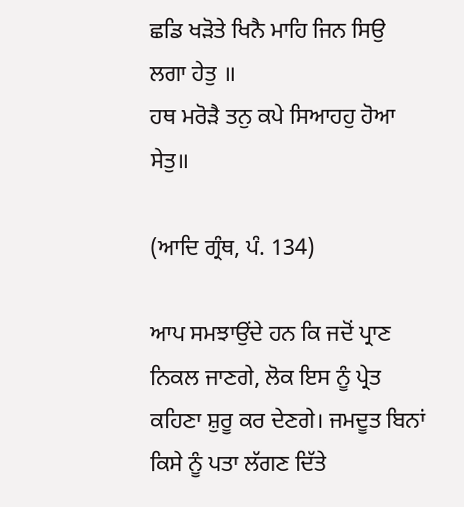ਛਡਿ ਖੜੋਤੇ ਖਿਨੈ ਮਾਹਿ ਜਿਨ ਸਿਉ ਲਗਾ ਹੇਤੁ ॥
ਹਥ ਮਰੋੜੈ ਤਨੁ ਕਪੇ ਸਿਆਹਹੁ ਹੋਆ ਸੇਤੁ॥

(ਆਦਿ ਗ੍ਰੰਥ, ਪੰ. 134)

ਆਪ ਸਮਝਾਉਂਦੇ ਹਨ ਕਿ ਜਦੋਂ ਪ੍ਰਾਣ ਨਿਕਲ ਜਾਣਗੇ, ਲੋਕ ਇਸ ਨੂੰ ਪ੍ਰੇਤ ਕਹਿਣਾ ਸ਼ੁਰੂ ਕਰ ਦੇਣਗੇ। ਜਮਦੂਤ ਬਿਨਾਂ ਕਿਸੇ ਨੂੰ ਪਤਾ ਲੱਗਣ ਦਿੱਤੇ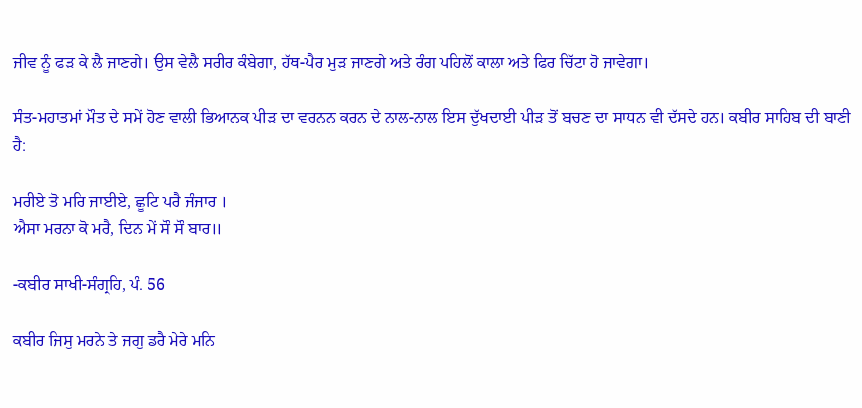ਜੀਵ ਨੂੰ ਫੜ ਕੇ ਲੈ ਜਾਣਗੇ। ਉਸ ਵੇਲੈ ਸਰੀਰ ਕੰਬੇਗਾ, ਹੱਥ-ਪੈਰ ਮੁੜ ਜਾਣਗੇ ਅਤੇ ਰੰਗ ਪਹਿਲੋਂ ਕਾਲਾ ਅਤੇ ਫਿਰ ਚਿੱਟਾ ਹੋ ਜਾਵੇਗਾ।

ਸੰਤ-ਮਹਾਤਮਾਂ ਮੌਤ ਦੇ ਸਮੇਂ ਹੋਣ ਵਾਲੀ ਭਿਆਨਕ ਪੀੜ ਦਾ ਵਰਨਨ ਕਰਨ ਦੇ ਨਾਲ-ਨਾਲ ਇਸ ਦੁੱਖਦਾਈ ਪੀੜ ਤੋਂ ਬਚਣ ਦਾ ਸਾਧਨ ਵੀ ਦੱਸਦੇ ਹਨ। ਕਬੀਰ ਸਾਹਿਬ ਦੀ ਬਾਣੀ ਹੈ:

ਮਰੀਏ ਤੋ ਮਰਿ ਜਾਈਏ, ਛੂਟਿ ਪਰੈ ਜੰਜਾਰ ।
ਐਸਾ ਮਰਨਾ ਕੋ ਮਰੈ, ਦਿਨ ਮੇਂ ਸੌ ਸੌ ਬਾਰ॥

-ਕਬੀਰ ਸਾਖੀ-ਸੰਗ੍ਰਹਿ, ਪੰ. 56

ਕਬੀਰ ਜਿਸੁ ਮਰਨੇ ਤੇ ਜਗੁ ਡਰੈ ਮੇਰੇ ਮਨਿ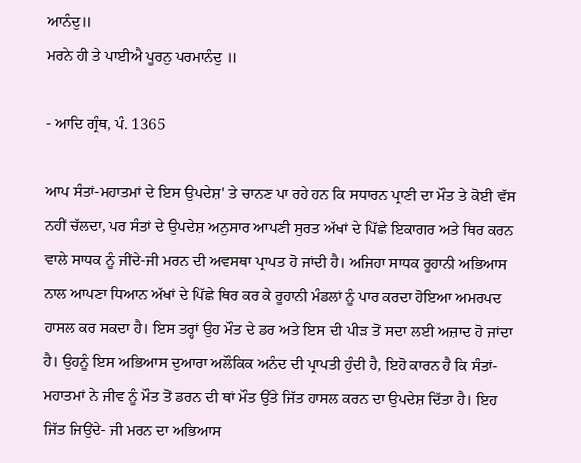ਆਨੰਦੁ॥
ਮਰਨੇ ਹੀ ਤੇ ਪਾਈਐ ਪੂਰਨੁ ਪਰਮਾਨੰਦੁ ॥

- ਆਦਿ ਗ੍ਰੰਥ, ਪੰ. 1365

ਆਪ ਸੰਤਾਂ-ਮਹਾਤਮਾਂ ਦੇ ਇਸ ਉਪਦੇਸ਼' ਤੇ ਚਾਨਣ ਪਾ ਰਹੇ ਹਨ ਕਿ ਸਧਾਰਨ ਪ੍ਰਾਣੀ ਦਾ ਮੌਤ ਤੇ ਕੋਈ ਵੱਸ ਨਹੀਂ ਚੱਲਦਾ, ਪਰ ਸੰਤਾਂ ਦੇ ਉਪਦੇਸ਼ ਅਨੁਸਾਰ ਆਪਣੀ ਸੁਰਤ ਅੱਖਾਂ ਦੇ ਪਿੱਛੇ ਇਕਾਗਰ ਅਤੇ ਥਿਰ ਕਰਨ ਵਾਲੇ ਸਾਧਕ ਨੂੰ ਜੀਂਦੇ-ਜੀ ਮਰਨ ਦੀ ਅਵਸਥਾ ਪ੍ਰਾਪਤ ਹੋ ਜਾਂਦੀ ਹੈ। ਅਜਿਹਾ ਸਾਧਕ ਰੂਹਾਨੀ ਅਭਿਆਸ ਨਾਲ ਆਪਣਾ ਧਿਆਨ ਅੱਖਾਂ ਦੇ ਪਿੱਛੇ ਥਿਰ ਕਰ ਕੇ ਰੂਹਾਨੀ ਮੰਡਲਾਂ ਨੂੰ ਪਾਰ ਕਰਦਾ ਹੋਇਆ ਅਮਰਪਦ ਹਾਸਲ ਕਰ ਸਕਦਾ ਹੈ। ਇਸ ਤਰ੍ਹਾਂ ਉਹ ਮੌਤ ਦੇ ਡਰ ਅਤੇ ਇਸ ਦੀ ਪੀੜ ਤੋਂ ਸਦਾ ਲਈ ਅਜ਼ਾਦ ਹੋ ਜਾਂਦਾ ਹੈ। ਉਹਨੂੰ ਇਸ ਅਭਿਆਸ ਦੁਆਰਾ ਅਲੌਕਿਕ ਅਨੰਦ ਦੀ ਪ੍ਰਾਪਤੀ ਹੁੰਦੀ ਹੈ, ਇਹੋ ਕਾਰਨ ਹੈ ਕਿ ਸੰਤਾਂ-ਮਹਾਤਮਾਂ ਨੇ ਜੀਵ ਨੂੰ ਮੌਤ ਤੋਂ ਡਰਨ ਦੀ ਥਾਂ ਮੌਤ ਉੱਤੇ ਜਿੱਤ ਹਾਸਲ ਕਰਨ ਦਾ ਉਪਦੇਸ਼ ਦਿੱਤਾ ਹੈ। ਇਹ ਜਿੱਤ ਜਿਉਂਦੇ- ਜੀ ਮਰਨ ਦਾ ਅਭਿਆਸ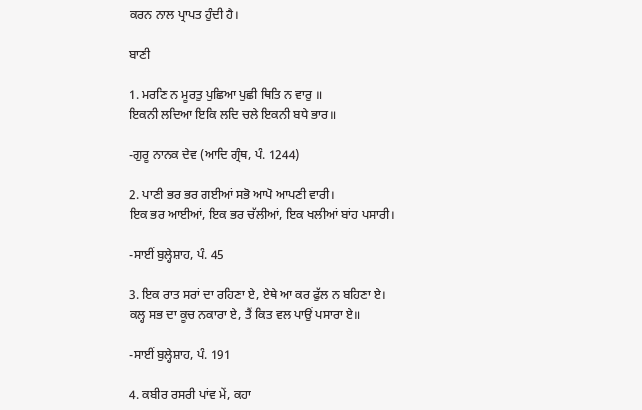ਕਰਨ ਨਾਲ ਪ੍ਰਾਪਤ ਹੁੰਦੀ ਹੈ।

ਬਾਣੀ

1. ਮਰਣਿ ਨ ਮੂਰਤੁ ਪੁਛਿਆ ਪੁਛੀ ਥਿਤਿ ਨ ਵਾਰੁ ॥
ਇਕਨੀ ਲਦਿਆ ਇਕਿ ਲਦਿ ਚਲੇ ਇਕਨੀ ਬਧੇ ਭਾਰ॥

-ਗੁਰੂ ਨਾਨਕ ਦੇਵ (ਆਦਿ ਗ੍ਰੰਥ, ਪੰ. 1244)

2. ਪਾਣੀ ਭਰ ਭਰ ਗਈਆਂ ਸਭੋ ਆਪੋ ਆਪਣੀ ਵਾਰੀ।
ਇਕ ਭਰ ਆਈਆਂ, ਇਕ ਭਰ ਚੱਲੀਆਂ, ਇਕ ਖਲੀਆਂ ਬਾਂਹ ਪਸਾਰੀ।

-ਸਾਈਂ ਬੁਲ੍ਹੇਸ਼ਾਹ, ਪੰ. 45

3. ਇਕ ਰਾਤ ਸਰਾਂ ਦਾ ਰਹਿਣਾ ਏ, ਏਥੇ ਆ ਕਰ ਫੁੱਲ ਨ ਬਹਿਣਾ ਏ।
ਕਲ੍ਹ ਸਭ ਦਾ ਕੂਚ ਨਕਾਰਾ ਏ, ਤੈਂ ਕਿਤ ਵਲ ਪਾਉਂ ਪਸਾਰਾ ਏ॥

-ਸਾਈਂ ਬੁਲ੍ਹੇਸ਼ਾਹ, ਪੰ. 191

4. ਕਬੀਰ ਰਸਰੀ ਪਾਂਵ ਮੇਂ, ਕਹਾ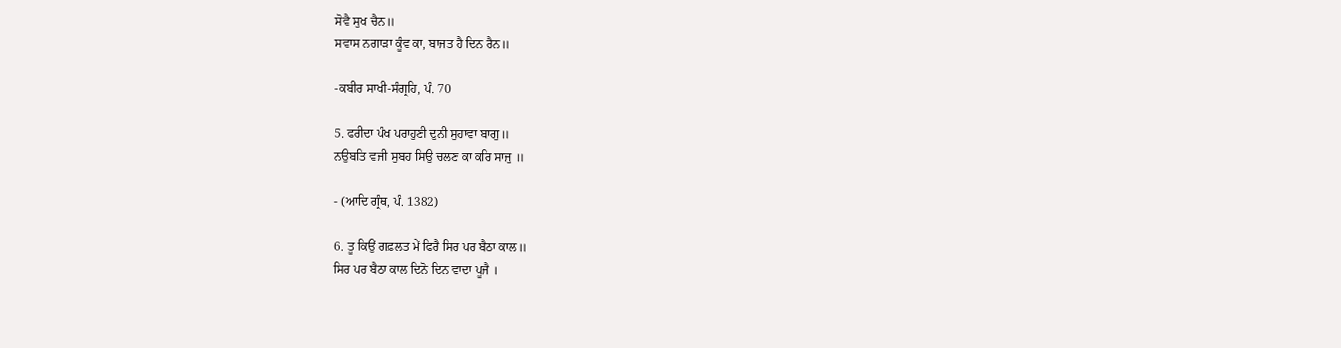ਸੋਵੈ ਸੁਖ ਚੈਨ॥
ਸਵਾਸ ਨਗਾੜਾ ਕੂੰਵ ਕਾ, ਬਾਜਤ ਹੈ ਦਿਨ ਰੈਨ॥

-ਕਬੀਰ ਸਾਖੀ-ਸੰਗ੍ਰਹਿ, ਪੰ. 70

5. ਫਰੀਦਾ ਪੰਖ ਪਰਾਹੁਣੀ ਦੁਨੀ ਸੁਹਾਵਾ ਬਾਗੁ॥
ਨਉਬਤਿ ਵਜੀ ਸੁਬਹ ਸਿਉ ਚਲਣ ਕਾ ਕਰਿ ਸਾਜੁ ॥

- (ਆਦਿ ਗ੍ਰੰਥ, ਪੰ. 1382)

6. ਤੂ ਕਿਉਂ ਗਫ਼ਲਤ ਮੇਂ ਫਿਰੈ ਸਿਰ ਪਰ ਬੈਠਾ ਕਾਲ॥
ਸਿਰ ਪਰ ਬੈਠਾ ਕਾਲ ਦਿਨੋ ਦਿਨ ਵਾਦਾ ਪੂਜੈ ।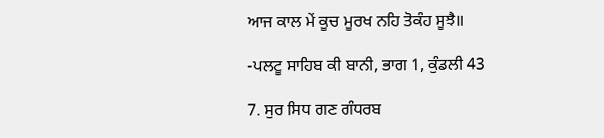ਆਜ ਕਾਲ ਮੇਂ ਕੂਚ ਮੂਰਖ ਨਹਿ ਤੋਕੰਹ ਸੂਝੈ॥

-ਪਲਟੂ ਸਾਹਿਬ ਕੀ ਬਾਨੀ, ਭਾਗ 1, ਕੁੰਡਲੀ 43

7. ਸੁਰ ਸਿਧ ਗਣ ਗੰਧਰਬ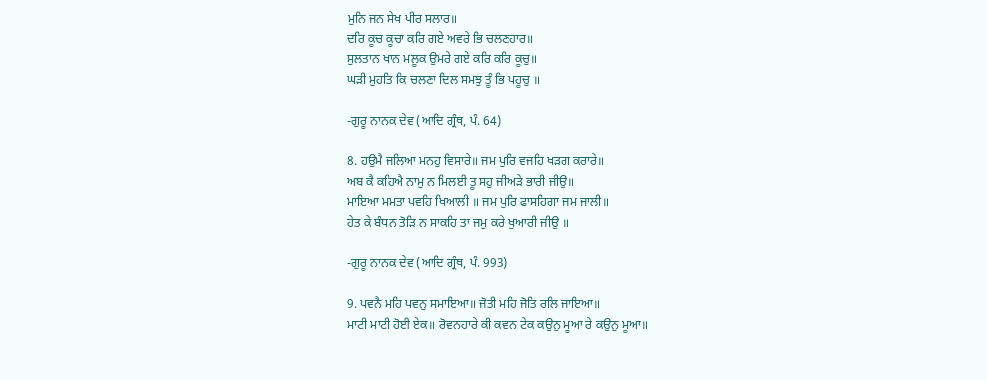ਮੁਨਿ ਜਨ ਸੇਖ ਪੀਰ ਸਲਾਰ॥
ਦਰਿ ਕੂਚ ਕੂਚਾ ਕਰਿ ਗਏ ਅਵਰੇ ਭਿ ਚਲਣਹਾਰ॥
ਸੁਲਤਾਨ ਖਾਨ ਮਲੂਕ ਉਮਰੇ ਗਏ ਕਰਿ ਕਰਿ ਕੂਚੁ॥
ਘੜੀ ਮੁਹਤਿ ਕਿ ਚਲਣਾ ਦਿਲ ਸਮਝੁ ਤੂੰ ਭਿ ਪਹੂਚੁ ॥

-ਗੁਰੂ ਨਾਨਕ ਦੇਵ (ਆਦਿ ਗ੍ਰੰਥ, ਪੰ. 64)

8. ਹਉਮੈ ਜਲਿਆ ਮਨਹੁ ਵਿਸਾਰੇ॥ ਜਮ ਪੁਰਿ ਵਜਹਿ ਖੜਗ ਕਰਾਰੇ॥
ਅਬ ਕੈ ਕਹਿਐ ਨਾਮੁ ਨ ਮਿਲਈ ਤੂ ਸਹੁ ਜੀਅੜੇ ਭਾਰੀ ਜੀਉ॥
ਮਾਇਆ ਮਮਤਾ ਪਵਹਿ ਖਿਆਲੀ ॥ ਜਮ ਪੁਰਿ ਫਾਸਹਿਗਾ ਜਮ ਜਾਲੀ॥
ਹੇਤ ਕੇ ਬੰਧਨ ਤੋੜਿ ਨ ਸਾਕਹਿ ਤਾ ਜਮੁ ਕਰੇ ਖੁਆਰੀ ਜੀਉ ॥

-ਗੁਰੂ ਨਾਨਕ ਦੇਵ (ਆਦਿ ਗ੍ਰੰਥ, ਪੰ. 993)

9. ਪਵਨੈ ਮਹਿ ਪਵਨੁ ਸਮਾਇਆ॥ ਜੋਤੀ ਮਹਿ ਜੋਤਿ ਰਲਿ ਜਾਇਆ॥
ਮਾਟੀ ਮਾਟੀ ਹੋਈ ਏਕ॥ ਰੋਵਨਹਾਰੇ ਕੀ ਕਵਨ ਟੇਕ ਕਉਨੁ ਮੂਆ ਰੇ ਕਉਨੁ ਮੂਆ॥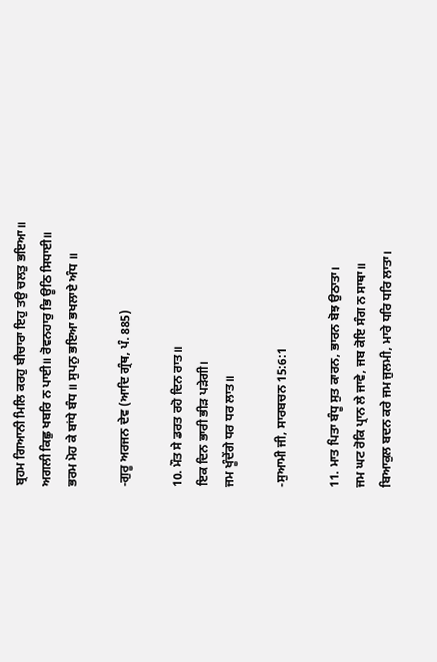ਬ੍ਰਹਮ ਗਿਆਨੀ ਮਿਲਿ ਕਰਹੁ ਬੀਚਾਰਾ ਇਹੁ ਤਉ ਚਲਤੁ ਭਇਆ॥
ਅਗਲੀ ਕਿਛੁ ਖਬਰਿ ਨ ਪਾਈ॥ ਰੋਵਨਹਾਰੁ ਭਿ ਊਠਿ ਸਿਧਾਈ॥
ਭਰਮ ਮੋਹ ਕੇ ਬਾਂਧੇ ਬੰਧ ॥ ਸੁਪਨੁ ਭਇਆ ਭਖਲਾਏ ਅੰਧ ॥

-ਗੁਰੂ ਅਰਜਨ ਦੇਵ (ਆਦਿ ਗ੍ਰੰਥ, ਪੰ. 885)

10. ਮੌਤ ਸੇ ਡਰਤ ਰਹੋ ਦਿਨ ਰਾਤ॥
ਇਕ ਦਿਨ ਭਾਰੀ ਭੀੜ ਪੜੇਗੀ।
ਜਮ ਖੂੰਦੇਂਗੇ ਧਰ ਧਰ ਲਾਤ॥

-ਸੁਆਮੀ ਜੀ, ਸਾਰਬਚਨ 15:6:1

11. ਮਾਤ ਪਿਤਾ ਬੰਧੂ ਸੁਤ ਕਾਰਨ, ਭਾਰਨ ਬੋਝ ਉਠਾਤਾ।
ਜਮ ਘਟ ਰੋਕਿ ਪ੍ਰਾਨ ਲੇ ਜਾਵੇ, ਜਬ ਕੋਇ ਸੰਗ ਨ ਸਾਥਾ॥
ਬਿਆਕੁਲ ਬਦਨ ਕਰੇ ਜਮ ਜੁਲਮੀ, ਮਾਰੇ ਧਰਿ ਧਰਿ ਲਾਤਾ।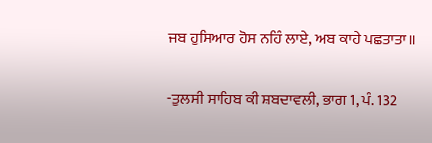ਜਬ ਹੁਸਿਆਰ ਹੋਸ ਨਹਿੰ ਲਾਏ, ਅਬ ਕਾਹੇ ਪਛਤਾਤਾ॥

-ਤੁਲਸੀ ਸਾਹਿਬ ਕੀ ਸ਼ਬਦਾਵਲੀ, ਭਾਗ 1, ਪੰ. 132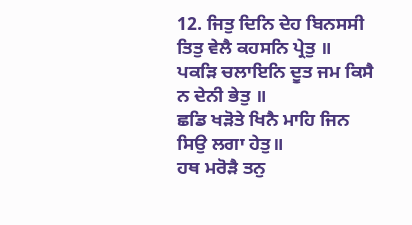12. ਜਿਤੁ ਦਿਨਿ ਦੇਹ ਬਿਨਸਸੀ ਤਿਤੁ ਵੇਲੈ ਕਹਸਨਿ ਪ੍ਰੇਤੁ ॥
ਪਕੜਿ ਚਲਾਇਨਿ ਦੂਤ ਜਮ ਕਿਸੈ ਨ ਦੇਨੀ ਭੇਤੁ ॥
ਛਡਿ ਖੜੋਤੇ ਖਿਨੈ ਮਾਹਿ ਜਿਨ ਸਿਉ ਲਗਾ ਹੇਤੁ॥
ਹਥ ਮਰੋੜੈ ਤਨੁ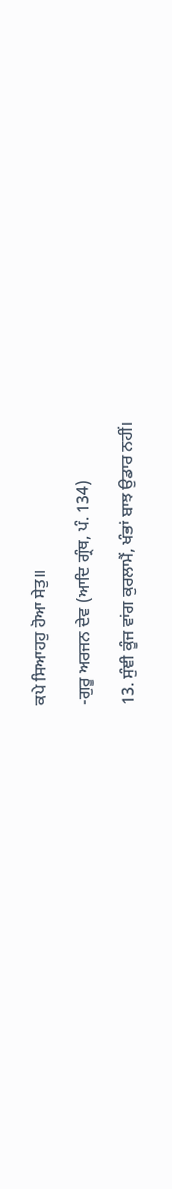ਕਪੇ ਸਿਆਹਹੁ ਹੋਆ ਸੇਤੁ॥

-ਗੁਰੂ ਅਰਜਨ ਦੇਵ (ਆਦਿ ਗ੍ਰੰਥ, ਪੰ. 134)

13. ਸੁੰਞੀ ਕੂੰਜ ਵਾਂਗ ਕੁਰਲਾਮੈਂ, ਖੰਭਾਂ ਬਾਝ ਉਡਾਰ ਨਹੀਂ।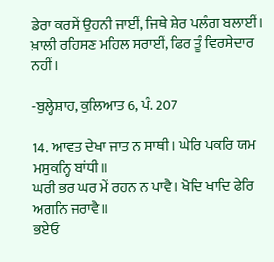ਡੇਰਾ ਕਰਸੇਂ ਉਹਨੀ ਜਾਈਂ, ਜਿਥੇ ਸ਼ੇਰ ਪਲੰਗ ਬਲਾਈਂ।
ਖ਼ਾਲੀ ਰਹਿਸਣ ਮਹਿਲ ਸਰਾਈਂ, ਫਿਰ ਤੂੰ ਵਿਰਸੇਦਾਰ ਨਹੀਂ।

-ਬੁਲ੍ਹੇਸ਼ਾਹ, ਕੁਲਿਆਤ 6, ਪੰ. 207

14. ਆਵਤ ਦੇਖਾ ਜਾਤ ਨ ਸਾਥੀ। ਘੇਰਿ ਪਕਰਿ ਯਮ ਮਸੁਕਨ੍ਹਿ ਬਾਂਧੀ॥
ਘਰੀ ਭਰ ਘਰ ਮੇਂ ਰਹਨ ਨ ਪਾਵੈ। ਖੋਦਿ ਖਾਦਿ ਫੇਰਿ ਅਗਨਿ ਜਰਾਵੈ॥
ਭਏਓ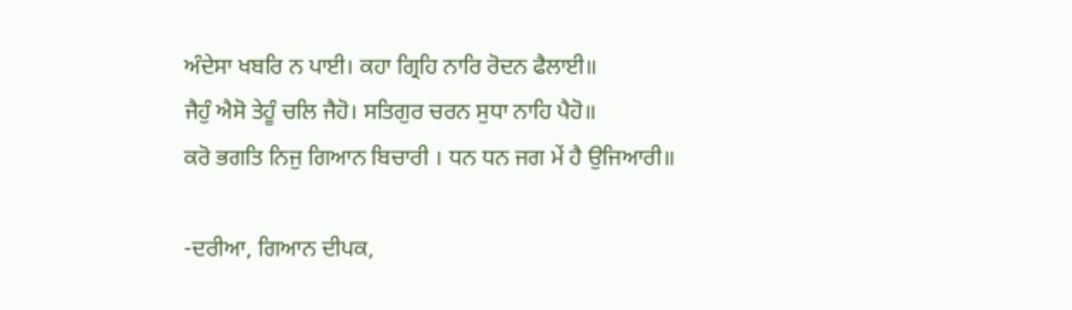ਅੰਦੇਸਾ ਖਬਰਿ ਨ ਪਾਈ। ਕਹਾ ਗ੍ਰਿਹਿ ਨਾਰਿ ਰੋਦਨ ਫੈਲਾਈ॥
ਜੈਹੁੰ ਐਸੋ ਤੇਹੂੰ ਚਲਿ ਜੈਹੋ। ਸਤਿਗੁਰ ਚਰਨ ਸੁਧਾ ਨਾਹਿ ਪੈਹੋ॥
ਕਰੋ ਭਗਤਿ ਨਿਜੁ ਗਿਆਨ ਬਿਚਾਰੀ । ਧਨ ਧਨ ਜਗ ਮੇਂ ਹੈ ਉਜਿਆਰੀ॥

-ਦਰੀਆ, ਗਿਆਨ ਦੀਪਕ,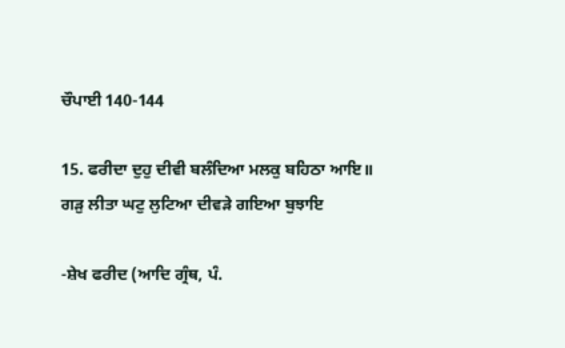ਚੌਪਾਈ 140-144

15. ਫਰੀਦਾ ਦੁਹੁ ਦੀਵੀ ਬਲੰਦਿਆ ਮਲਕੁ ਬਹਿਠਾ ਆਇ॥
ਗੜੁ ਲੀਤਾ ਘਟੁ ਲੁਟਿਆ ਦੀਵੜੇ ਗਇਆ ਬੁਝਾਇ

-ਸ਼ੇਖ ਫਰੀਦ (ਆਦਿ ਗ੍ਰੰਥ, ਪੰ.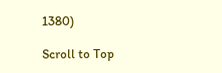1380)

Scroll to Top